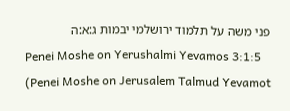פני משה על תלמוד ירושלמי יבמות ג:א:ה
Penei Moshe on Yerushalmi Yevamos 3:1:5 (Penei Moshe on Jerusalem Talmud Yevamot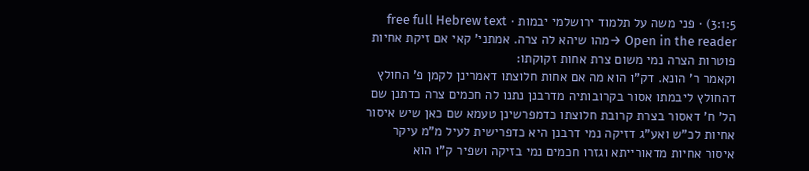3:1:5) · פני משה על תלמוד ירושלמי יבמות · free full Hebrew text
Open in the reader →מהו שיהא לה צרה. אמתני' קאי אם זיקת אחיות פוטרות הצרה נמי משום צרת אחות זקוקתו:
וקאמר ר' הונא. דק"ו הוא מה אם אחות חלוצתו דאמרינן לקמן פ' החולץ דהחולץ ליבמתו אסור בקרובותיה מדרבנן נתנו לה חכמים צרה כדתנן שם הל' ח' דאסור בצרת קרובת חלוצתו כדמפרשינן טעמא שם כאן שיש איסור אחיות לכ"ש ואע"ג דזיקה נמי דרבנן היא כדפרישית לעיל מ"מ עיקר איסור אחיות מדאורייתא וגזרו חכמים נמי בזיקה ושפיר ק"ו הוא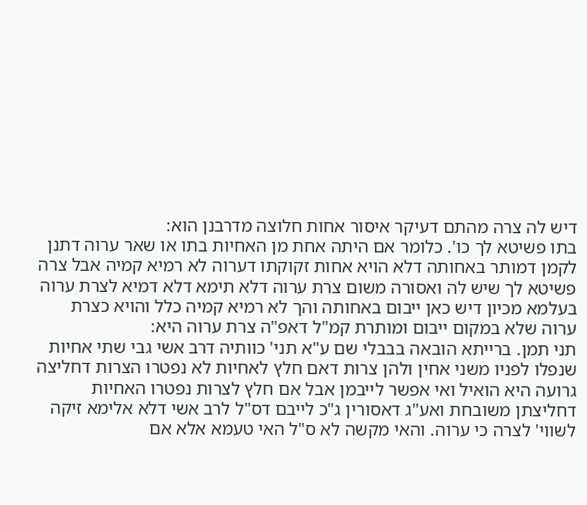דיש לה צרה מהתם דעיקר איסור אחות חלוצה מדרבנן הוא:
בתו פשיטא לך כו'. כלומר אם היתה אחת מן האחיות בתו או שאר ערוה דתנן לקמן דמותר באחותה דלא הויא אחות זקוקתו דערוה לא רמיא קמיה אבל צרה פשיטא לך שיש לה ואסורה משום צרת ערוה דלא תימא דלא דמיא לצרת ערוה בעלמא מכיון דיש כאן ייבום באחותה והך לא רמיא קמיה כלל והויא כצרת ערוה שלא במקום ייבום ומותרת קמ"ל דאפ"ה צרת ערוה היא:
תני תמן. ברייתא הובאה בבבלי שם ע"א תני' כוותיה דרב אשי גבי שתי אחיות שנפלו לפניו משני אחין ולהן צרות דאם חלץ לאחיות לא נפטרו הצרות דחליצה גרועה היא הואיל ואי אפשר לייבמן אבל אם חלץ לצרות נפטרו האחיות דחליצתן משובחת ואע"ג דאסורין ג"כ לייבם דס"ל לרב אשי דלא אלימא זיקה לשווי' לצרה כי ערוה. והאי מקשה לא ס"ל האי טעמא אלא אם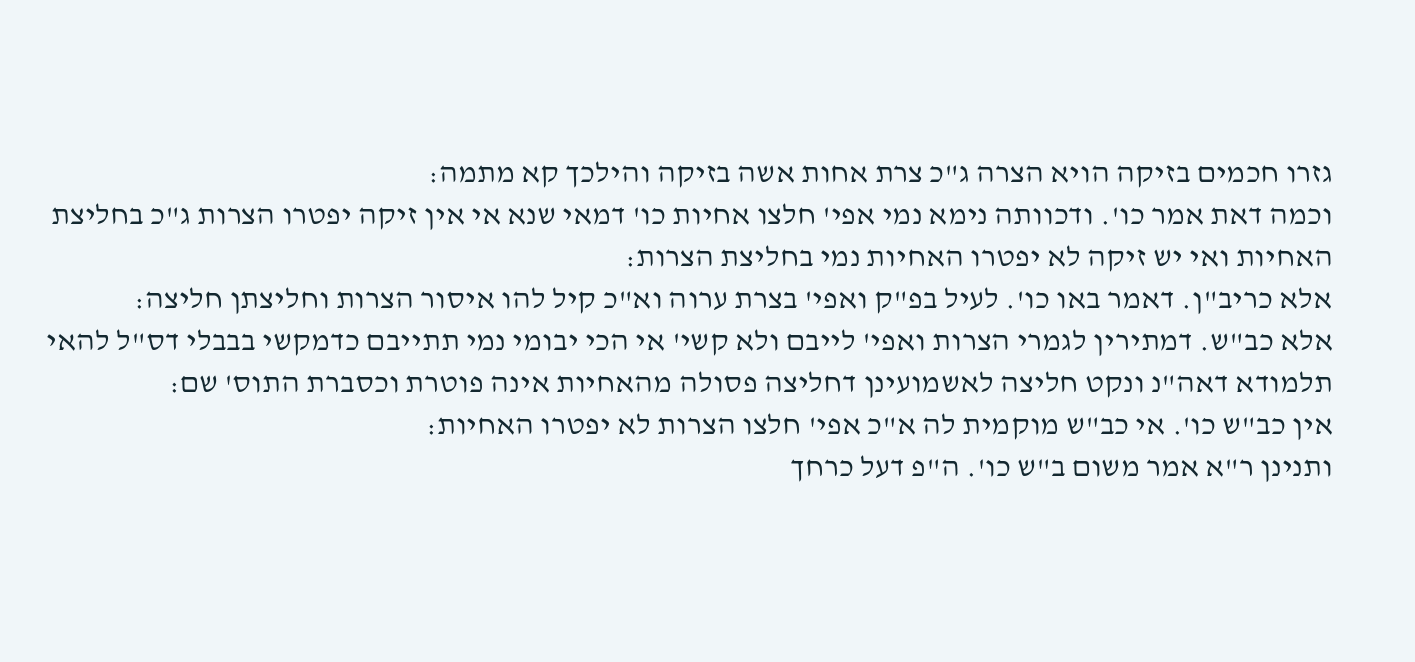גזרו חכמים בזיקה הויא הצרה ג"כ צרת אחות אשה בזיקה והילכך קא מתמה:
וכמה דאת אמר כו'. ודכוותה נימא נמי אפי' חלצו אחיות כו' דמאי שנא אי אין זיקה יפטרו הצרות ג"כ בחליצת האחיות ואי יש זיקה לא יפטרו האחיות נמי בחליצת הצרות:
אלא כריב"ן. דאמר באו כו'. לעיל בפ"ק ואפי' בצרת ערוה וא"כ קיל להו איסור הצרות וחליצתן חליצה:
אלא כב"ש. דמתירין לגמרי הצרות ואפי' לייבם ולא קשי' אי הכי יבומי נמי תתייבם כדמקשי בבבלי דס"ל להאי תלמודא דאה"נ ונקט חליצה לאשמועינן דחליצה פסולה מהאחיות אינה פוטרת וכסברת התוס' שם:
אין כב"ש כו'. אי כב"ש מוקמית לה א"כ אפי' חלצו הצרות לא יפטרו האחיות:
ותנינן ר"א אמר משום ב"ש כו'. ה"פ דעל כרחך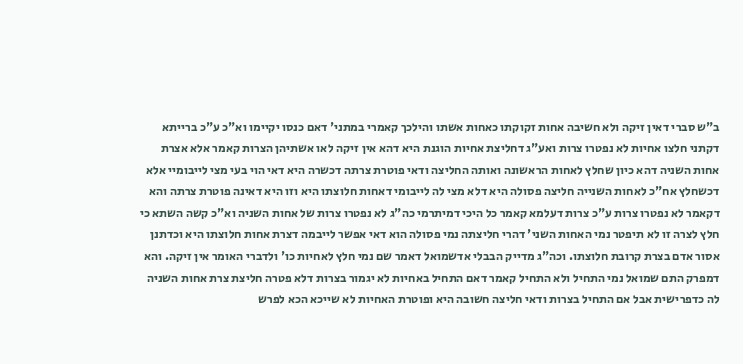ב"ש סברי דאין זיקה ולא חשיבה אחות זקוקתו כאחות אשתו והילכך קאמרי במתני' דאם כנסו יקיימו וא"כ ע"כ ברייתא דקתני חלצו אחיות לא נפטרו צרות ואע"ג דחליצת אחיות הוגנת היא דהא אין זיקה לאו אשתיהן הצרות קאמר אלא אצרת אחות השניה דהא כיון שחלץ לאחות הראשונה ואותה החליצה ודאי פוטרת צרתה דכשרה היא דאי הוי בעי מצי לייבומיי אלא דכשחלץ אח"כ לאחות השנייה חליצה פסולה היא דלא מצי לה לייבומי דאחות חלוצתו היא וזו היא דאינה פוטרת צרתה והא דקאמר לא נפטרו צרות ע"כ צרות דעלמא קאמר כל היכי דמיתרמי כה"ג לא נפטרו צרות של אחות השניה וא"כ קשה השתא כי חלץ לצרה זו לא תיפטר נמי האחות השני' דהרי חליצתה נמי פסולה הוא דאי אפשר לייבמה דצרת אחות חלוצתו היא וכדתנן אסור אדם בצרת קרובת חלוצתו. וכה"ג מדייק הבבלי אדשמואל דאמר שם נמי חלץ לאחיות כו' ולדברי האומר אין זיקה. והא דמפרק התם שמואל נמי התחיל ולא התחיל קאמר דאם התחיל באחיות לא יגמור בצרות דלא פטרה חליצת צרת אחות השניה לה כדפרישית אבל אם התחיל בצרות ודאי חליצה חשובה היא ופוטרת האחיות לא שייכא הכא לפרש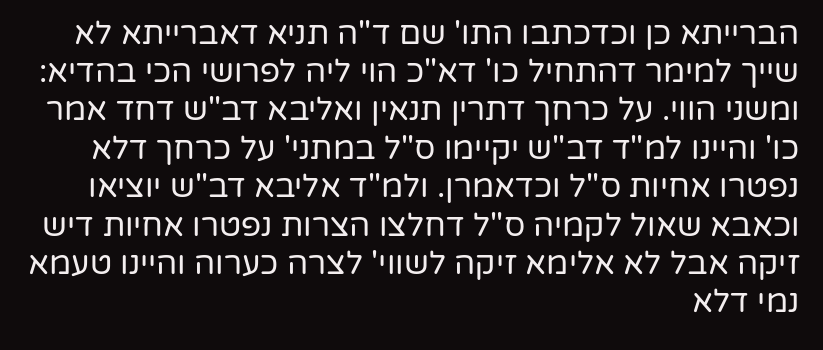הברייתא כן וכדכתבו התו' שם ד"ה תניא דאברייתא לא שייך למימר דהתחיל כו' דא"כ הוי ליה לפרושי הכי בהדיא:
ומשני הווי. על כרחך דתרין תנאין ואליבא דב"ש דחד אמר כו' והיינו למ"ד דב"ש יקיימו ס"ל במתני' על כרחך דלא נפטרו אחיות ס"ל וכדאמרן. ולמ"ד אליבא דב"ש יוציאו וכאבא שאול לקמיה ס"ל דחלצו הצרות נפטרו אחיות דיש זיקה אבל לא אלימא זיקה לשווי' לצרה כערוה והיינו טעמא נמי דלא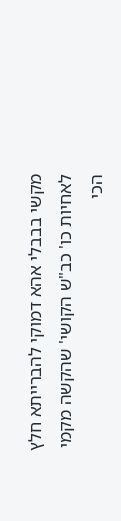מקשי בבבלי אהא דמוקי להברייתא חלץ לאחיות כו' כב"ש הקושי' שהקשה מקמי הכי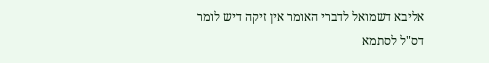אליבא דשמואל לדברי האומר אין זיקה דיש לומר דס"ל לסתמא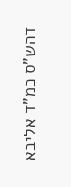דהש"ס כמ"ד אליבא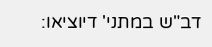דב"ש במתני' דיוציאו: